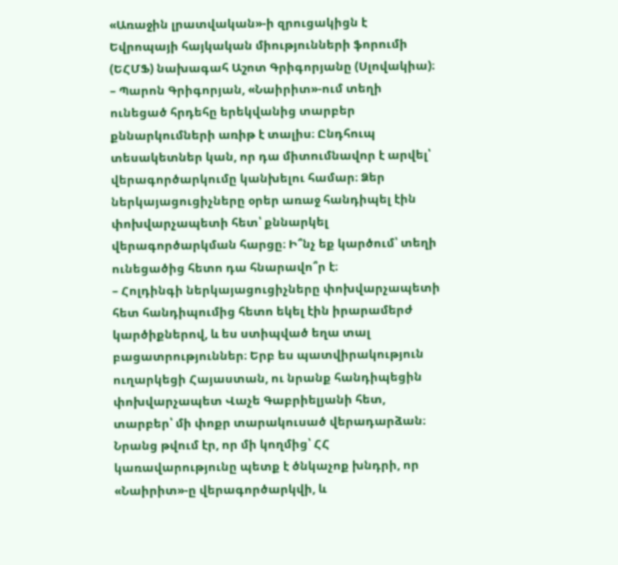«Առաջին լրատվական»-ի զրուցակիցն է Եվրոպայի հայկական միությունների ֆորումի (ԵՀՄՖ) նախագահ Աշոտ Գրիգորյանը (Սլովակիա)։
– Պարոն Գրիգորյան, «Նաիրիտ»-ում տեղի ունեցած հրդեհը երեկվանից տարբեր քննարկումների առիթ է տալիս։ Ընդհուպ տեսակետներ կան, որ դա միտումնավոր է արվել՝ վերագործարկումը կանխելու համար։ Ձեր ներկայացուցիչները օրեր առաջ հանդիպել էին փոխվարչապետի հետ՝ քննարկել վերագործարկման հարցը։ Ի՞նչ եք կարծում՝ տեղի ունեցածից հետո դա հնարավո՞ր է։
– Հոլդինգի ներկայացուցիչները փոխվարչապետի հետ հանդիպումից հետո եկել էին իրարամերժ կարծիքներով, և ես ստիպված եղա տալ բացատրություններ։ Երբ ես պատվիրակություն ուղարկեցի Հայաստան, ու նրանք հանդիպեցին փոխվարչապետ Վաչե Գաբրիելյանի հետ, տարբեր՝ մի փոքր տարակուսած վերադարձան։ Նրանց թվում էր, որ մի կողմից՝ ՀՀ կառավարությունը պետք է ծնկաչոք խնդրի, որ «Նաիրիտ»-ը վերագործարկվի, և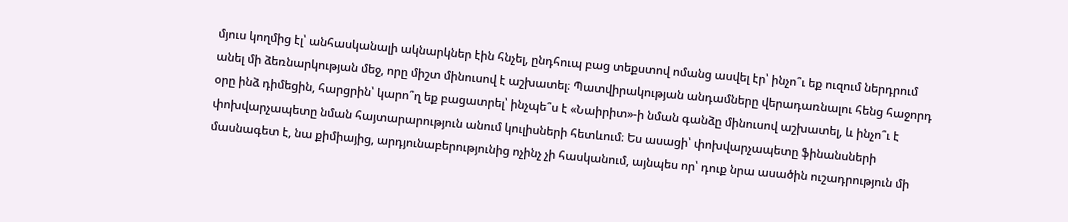մյուս կողմից էլ՝ անհասկանալի ակնարկներ էին հնչել, ընդհուպ բաց տեքստով ոմանց ասվել էր՝ ինչո՞ւ եք ուզում ներդրում անել մի ձեռնարկության մեջ, որը միշտ մինուսով է աշխատել։ Պատվիրակության անդամները վերադառնալու հենց հաջորդ օրը ինձ դիմեցին, հարցրին՝ կարո՞ղ եք բացատրել՝ ինչպե՞ս է «Նաիրիտ»-ի նման գանձը մինուսով աշխատել, և ինչո՞ւ է փոխվարչապետը նման հայտարարություն անում կուլիսների հետևում։ Ես ասացի՝ փոխվարչապետը ֆինանսների մասնագետ է, նա քիմիայից, արդյունաբերությունից ոչինչ չի հասկանում, այնպես որ՝ դուք նրա ասածին ուշադրություն մի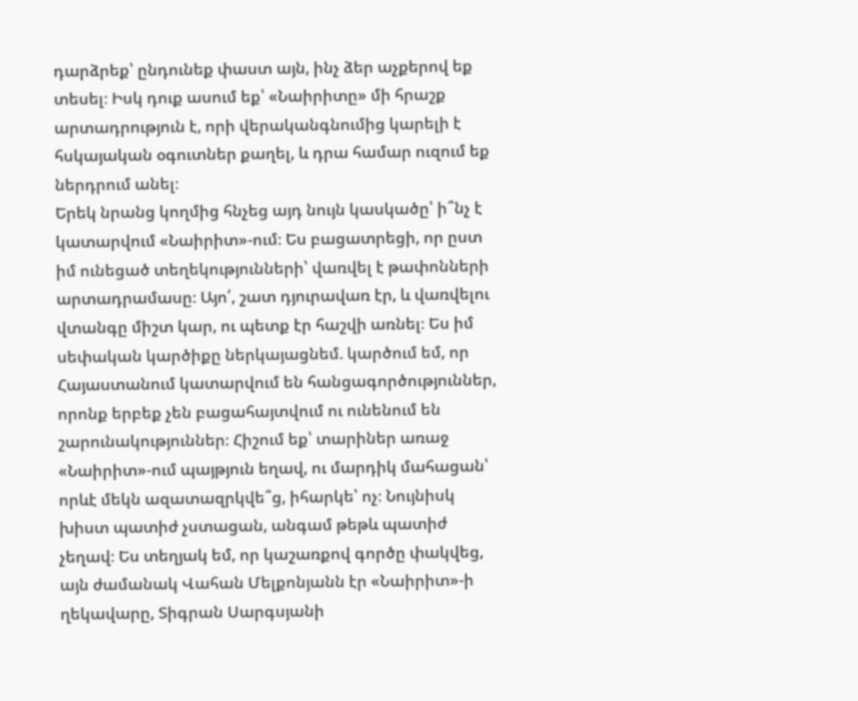դարձրեք՝ ընդունեք փաստ այն, ինչ ձեր աչքերով եք տեսել։ Իսկ դուք ասում եք՝ «Նաիրիտը» մի հրաշք արտադրություն է, որի վերականգնումից կարելի է հսկայական օգուտներ քաղել, և դրա համար ուզում եք ներդրում անել։
Երեկ նրանց կողմից հնչեց այդ նույն կասկածը՝ ի՞նչ է կատարվում «Նաիրիտ»-ում։ Ես բացատրեցի, որ ըստ իմ ունեցած տեղեկությունների՝ վառվել է թափոնների արտադրամասը։ Այո՛, շատ դյուրավառ էր, և վառվելու վտանգը միշտ կար, ու պետք էր հաշվի առնել։ Ես իմ սեփական կարծիքը ներկայացնեմ. կարծում եմ, որ Հայաստանում կատարվում են հանցագործություններ, որոնք երբեք չեն բացահայտվում ու ունենում են շարունակություններ։ Հիշում եք՝ տարիներ առաջ «Նաիրիտ»-ում պայթյուն եղավ, ու մարդիկ մահացան՝ որևէ մեկն ազատազրկվե՞ց, իհարկե՝ ոչ։ Նույնիսկ խիստ պատիժ չստացան, անգամ թեթև պատիժ չեղավ։ Ես տեղյակ եմ, որ կաշառքով գործը փակվեց, այն ժամանակ Վահան Մելքոնյանն էր «Նաիրիտ»-ի ղեկավարը, Տիգրան Սարգսյանի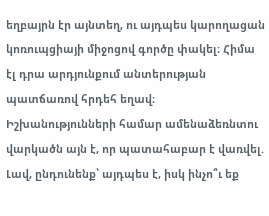եղբայրն էր այնտեղ, ու այդպես կարողացան կոռուպցիայի միջոցով գործը փակել։ Հիմա էլ դրա արդյունքում անտերության պատճառով հրդեհ եղավ։ Իշխանությունների համար ամենաձեռնտու վարկածն այն է, որ պատահաբար է վառվել. Լավ, ընդունենք՝ այդպես է, իսկ ինչո՞ւ եք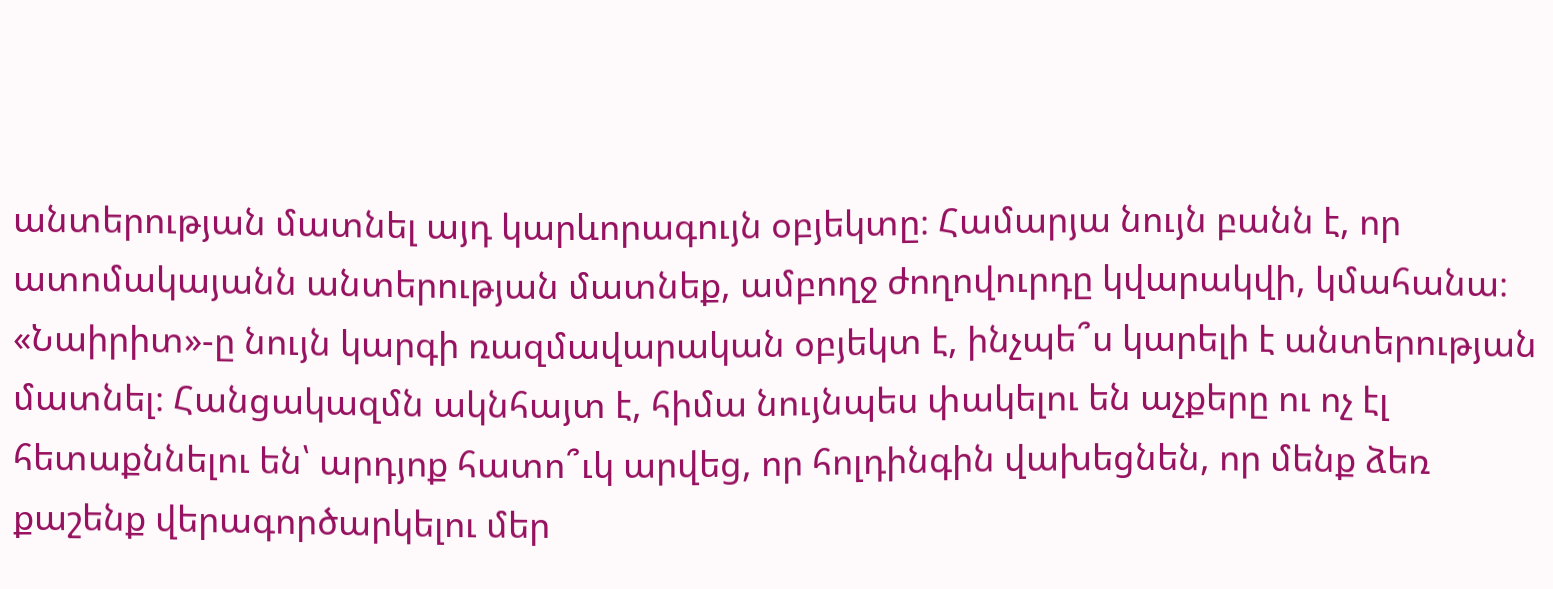անտերության մատնել այդ կարևորագույն օբյեկտը։ Համարյա նույն բանն է, որ ատոմակայանն անտերության մատնեք, ամբողջ ժողովուրդը կվարակվի, կմահանա։ «Նաիրիտ»-ը նույն կարգի ռազմավարական օբյեկտ է, ինչպե՞ս կարելի է անտերության մատնել։ Հանցակազմն ակնհայտ է, հիմա նույնպես փակելու են աչքերը ու ոչ էլ հետաքննելու են՝ արդյոք հատո՞ւկ արվեց, որ հոլդինգին վախեցնեն, որ մենք ձեռ քաշենք վերագործարկելու մեր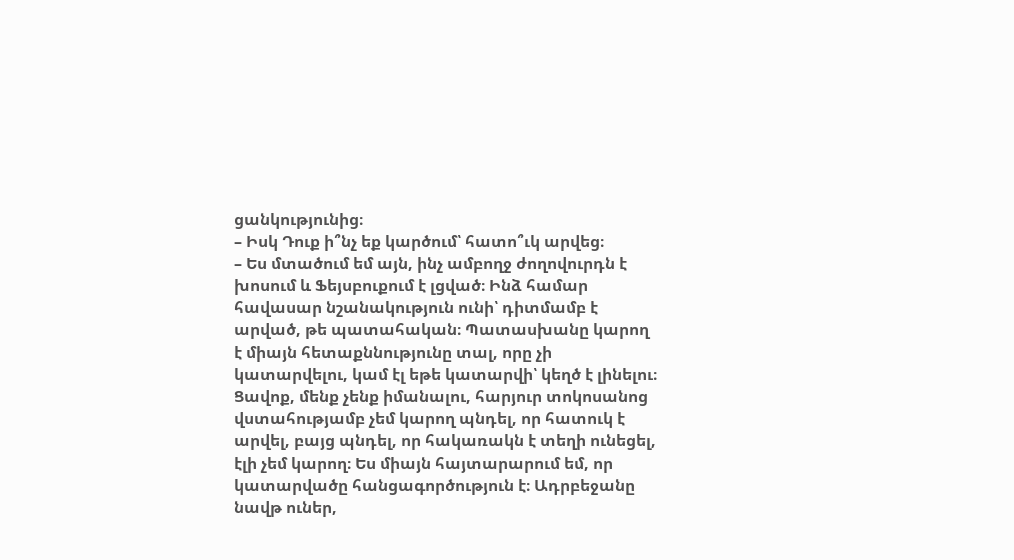ցանկությունից։
– Իսկ Դուք ի՞նչ եք կարծում՝ հատո՞ւկ արվեց։
– Ես մտածում եմ այն, ինչ ամբողջ ժողովուրդն է խոսում և Ֆեյսբուքում է լցված։ Ինձ համար հավասար նշանակություն ունի՝ դիտմամբ է արված, թե պատահական։ Պատասխանը կարող է միայն հետաքննությունը տալ, որը չի կատարվելու, կամ էլ եթե կատարվի՝ կեղծ է լինելու։ Ցավոք, մենք չենք իմանալու, հարյուր տոկոսանոց վստահությամբ չեմ կարող պնդել, որ հատուկ է արվել, բայց պնդել, որ հակառակն է տեղի ունեցել, էլի չեմ կարող։ Ես միայն հայտարարում եմ, որ կատարվածը հանցագործություն է։ Ադրբեջանը նավթ ուներ,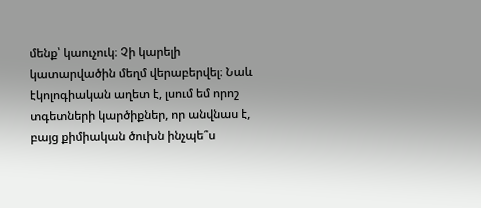մենք՝ կաուչուկ։ Չի կարելի կատարվածին մեղմ վերաբերվել։ Նաև էկոլոգիական աղետ է, լսում եմ որոշ տգետների կարծիքներ, որ անվնաս է, բայց քիմիական ծուխն ինչպե՞ս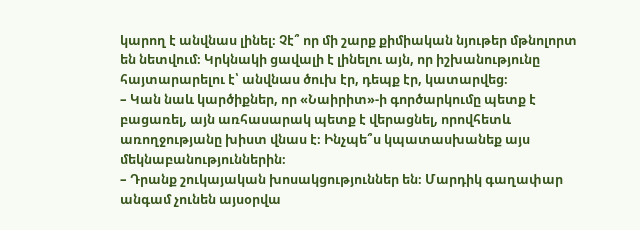կարող է անվնաս լինել։ Չէ՞ որ մի շարք քիմիական նյութեր մթնոլորտ են նետվում։ Կրկնակի ցավալի է լինելու այն, որ իշխանությունը հայտարարելու է՝ անվնաս ծուխ էր, դեպք էր, կատարվեց։
– Կան նաև կարծիքներ, որ «Նաիրիտ»-ի գործարկումը պետք է բացառել, այն առհասարակ պետք է վերացնել, որովհետև առողջությանը խիստ վնաս է։ Ինչպե՞ս կպատասխանեք այս մեկնաբանություններին։
– Դրանք շուկայական խոսակցություններ են։ Մարդիկ գաղափար անգամ չունեն այսօրվա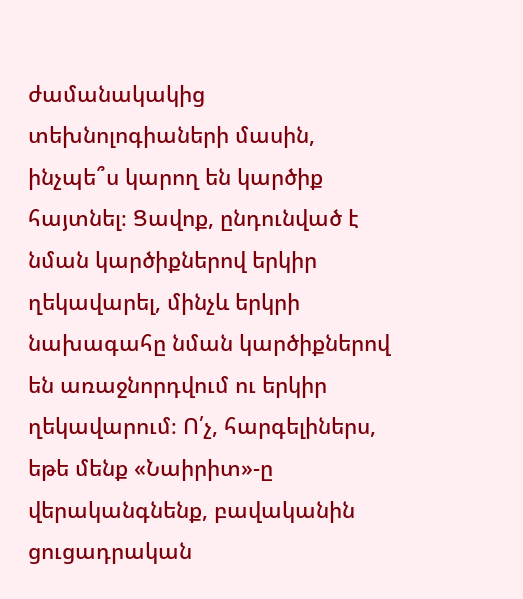ժամանակակից տեխնոլոգիաների մասին, ինչպե՞ս կարող են կարծիք հայտնել։ Ցավոք, ընդունված է նման կարծիքներով երկիր ղեկավարել, մինչև երկրի նախագահը նման կարծիքներով են առաջնորդվում ու երկիր ղեկավարում։ Ո՛չ, հարգելիներս, եթե մենք «Նաիրիտ»-ը վերականգնենք, բավականին ցուցադրական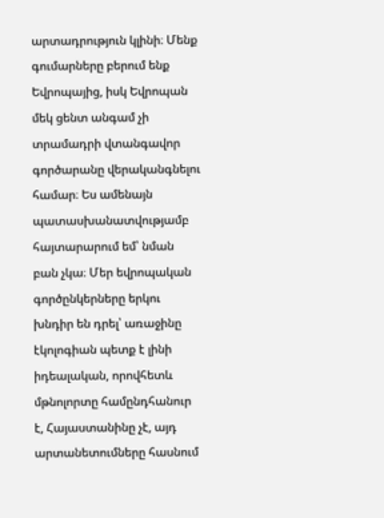արտադրություն կլինի։ Մենք գումարները բերում ենք Եվրոպայից, իսկ Եվրոպան մեկ ցենտ անգամ չի տրամադրի վտանգավոր գործարանը վերականգնելու համար։ Ես ամենայն պատասխանատվությամբ հայտարարում եմ՝ նման բան չկա։ Մեր եվրոպական գործընկերները երկու խնդիր են դրել՝ առաջինը էկոլոգիան պետք է լինի իդեալական, որովհետև մթնոլորտը համընդհանուր է, Հայաստանինը չէ, այդ արտանետումները հասնում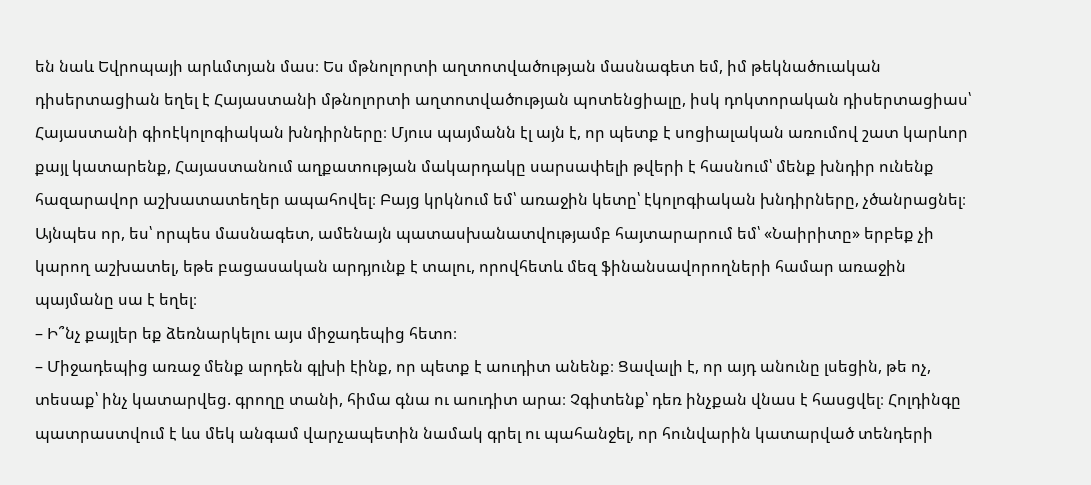են նաև Եվրոպայի արևմտյան մաս։ Ես մթնոլորտի աղտոտվածության մասնագետ եմ, իմ թեկնածուական դիսերտացիան եղել է Հայաստանի մթնոլորտի աղտոտվածության պոտենցիալը, իսկ դոկտորական դիսերտացիաս՝ Հայաստանի գիոէկոլոգիական խնդիրները։ Մյուս պայմանն էլ այն է, որ պետք է սոցիալական առումով շատ կարևոր քայլ կատարենք, Հայաստանում աղքատության մակարդակը սարսափելի թվերի է հասնում՝ մենք խնդիր ունենք հազարավոր աշխատատեղեր ապահովել։ Բայց կրկնում եմ՝ առաջին կետը՝ էկոլոգիական խնդիրները, չծանրացնել։ Այնպես որ, ես՝ որպես մասնագետ, ամենայն պատասխանատվությամբ հայտարարում եմ՝ «Նաիրիտը» երբեք չի կարող աշխատել, եթե բացասական արդյունք է տալու, որովհետև մեզ ֆինանսավորողների համար առաջին պայմանը սա է եղել։
– Ի՞նչ քայլեր եք ձեռնարկելու այս միջադեպից հետո։
– Միջադեպից առաջ մենք արդեն գլխի էինք, որ պետք է աուդիտ անենք։ Ցավալի է, որ այդ անունը լսեցին, թե ոչ, տեսաք՝ ինչ կատարվեց. գրողը տանի, հիմա գնա ու աուդիտ արա։ Չգիտենք՝ դեռ ինչքան վնաս է հասցվել։ Հոլդինգը պատրաստվում է ևս մեկ անգամ վարչապետին նամակ գրել ու պահանջել, որ հունվարին կատարված տենդերի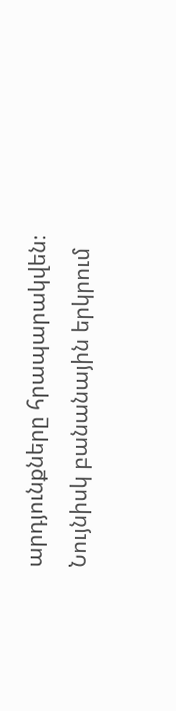արդյունքները հրապարակվեն։ Նույնիսկ բանանային երկրում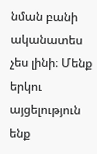նման բանի ականատես չես լինի։ Մենք երկու այցելություն ենք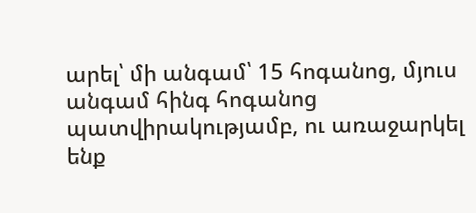արել՝ մի անգամ՝ 15 հոգանոց, մյուս անգամ հինգ հոգանոց պատվիրակությամբ, ու առաջարկել ենք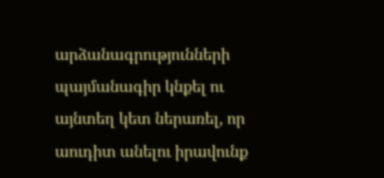արձանագրությունների պայմանագիր կնքել ու այնտեղ կետ ներառել, որ աուդիտ անելու իրավունք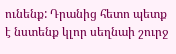ունենք: Դրանից հետո պետք է նստենք կլոր սեղնաի շուրջ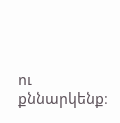ու քննարկենք։